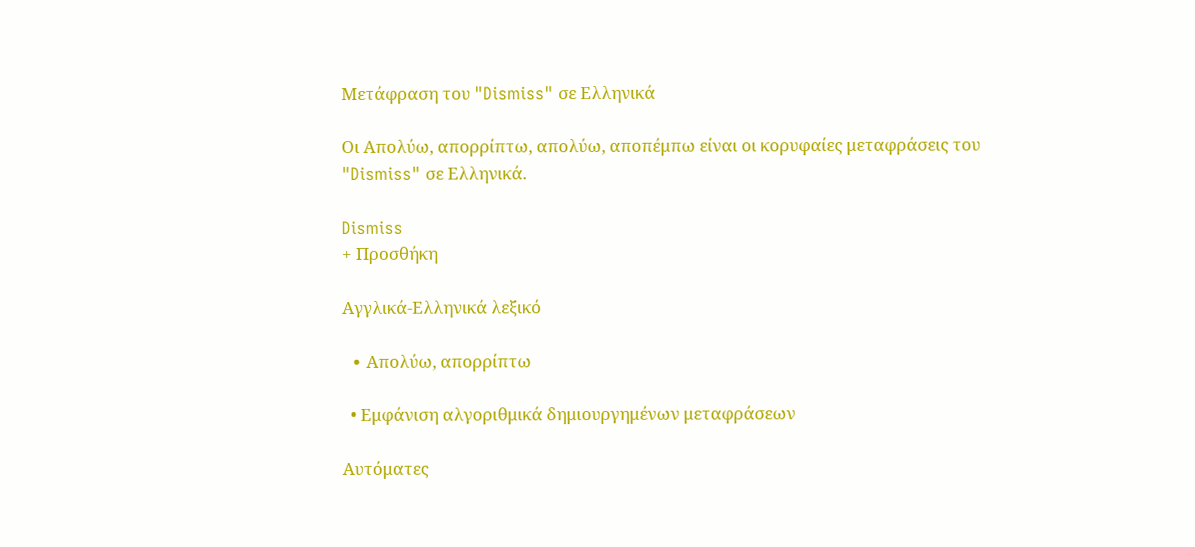Μετάφραση του "Dismiss" σε Ελληνικά

Οι Aπολύω, απορρίπτω, απολύω, αποπέμπω είναι οι κορυφαίες μεταφράσεις του "Dismiss" σε Ελληνικά.

Dismiss
+ Προσθήκη

Αγγλικά-Ελληνικά λεξικό

  • Aπολύω, απορρίπτω

  • Εμφάνιση αλγοριθμικά δημιουργημένων μεταφράσεων

Αυτόματες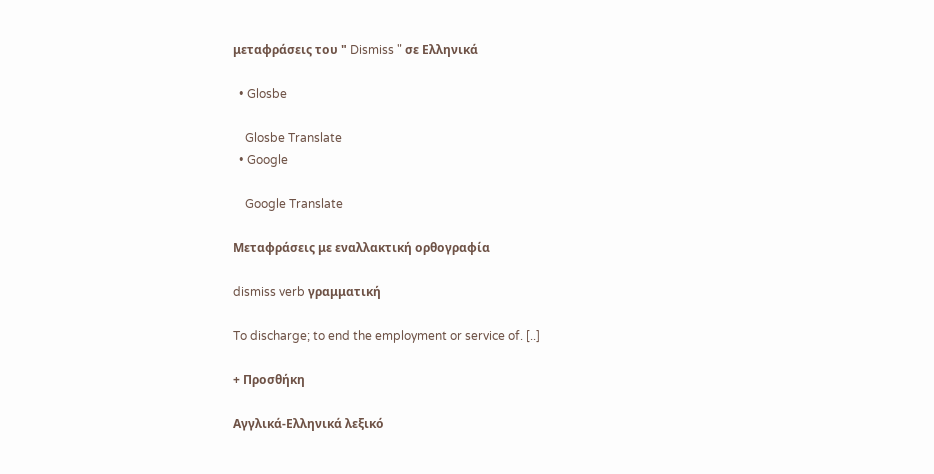μεταφράσεις του " Dismiss " σε Ελληνικά

  • Glosbe

    Glosbe Translate
  • Google

    Google Translate

Μεταφράσεις με εναλλακτική ορθογραφία

dismiss verb γραμματική

To discharge; to end the employment or service of. [..]

+ Προσθήκη

Αγγλικά-Ελληνικά λεξικό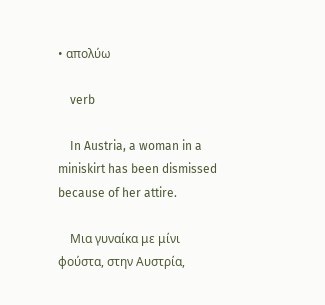• απολύω

    verb

    In Austria, a woman in a miniskirt has been dismissed because of her attire.

    Μια γυναίκα με μίνι φούστα, στην Αυστρία,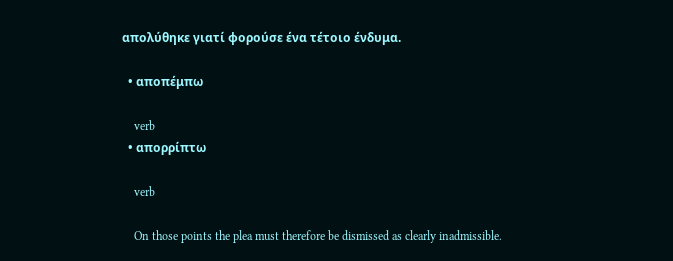απολύθηκε γιατί φορούσε ένα τέτοιο ένδυμα.

  • αποπέμπω

    verb
  • απορρίπτω

    verb

    On those points the plea must therefore be dismissed as clearly inadmissible.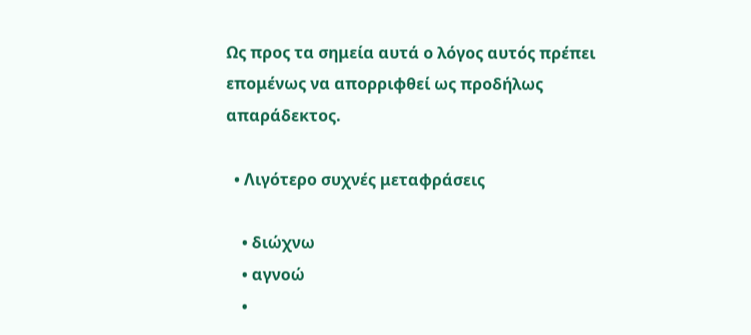Ως προς τα σημεία αυτά ο λόγος αυτός πρέπει επομένως να απορριφθεί ως προδήλως απαράδεκτος.

  • Λιγότερο συχνές μεταφράσεις

    • διώχνω
    • αγνοώ
    •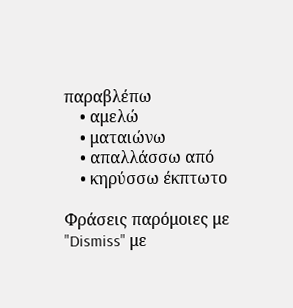παραβλέπω
    • αμελώ
    • ματαιώνω
    • απαλλάσσω από
    • κηρύσσω έκπτωτο

Φράσεις παρόμοιες με "Dismiss" με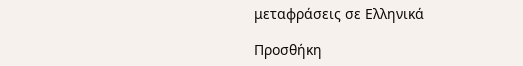μεταφράσεις σε Ελληνικά

Προσθήκη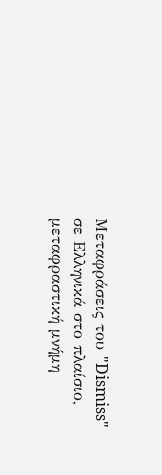Μεταφράσεις του "Dismiss" σε Ελληνικά στο πλαίσιο, μεταφραστική μνήμη